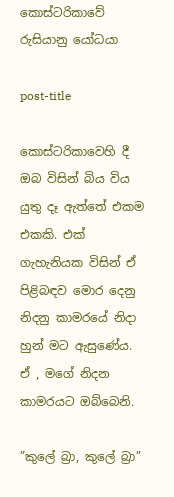කොස්ටරිකාවේ රුසියානු යෝධයා

post-title

කොස්ටරිකාවෙහි දී ඔබ විසින් බිය විය යුතු දෑ ඇත්තේ එකම එකකි. එක් ගැහැනියක විසින් ඒ පිළිබඳව මොර දෙනු නිදනු කාමරයේ නිදා හුන් මට ඇසුණේය. ඒ , මගේ නිදන කාමරයට ඔබ්බෙනි.

”කුලේ බ්‍රා, කුලේ බ්‍රා”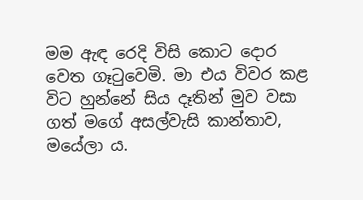මම ඇඳ රෙදි විසි කොට දොර වෙත ගෑටුවෙමි. මා එය විවර කළ විට හුන්නේ සිය දෑතින් මුව වසා ගත් මගේ අසල්වැසි කාන්තාව, මයේලා ය.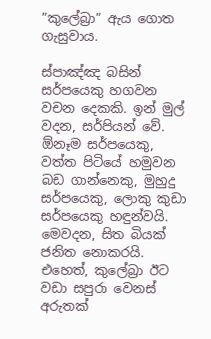”කුලේබ්‍රා” ඇය ගොත ගැසුවාය.

ස්පාඤ්ඤ බසින් සර්පයෙකු හගවන වචන දෙකකි. ඉන් මුල් වදන, සර්පියන් වේ. ඕනෑම සර්පයෙකු, වත්ත පිටියේ හමුවන බඩ ගාන්නෙකු, මුහුදු සර්පයෙකු, ලොකු කුඩා සර්පයෙකු හඳුන්වයි. මෙවදන, සිත බියක් ජනිත නොකරයි. එහෙත්, කුලේබ්‍රා ඊට වඩා සපුරා වෙනස් අරුතක්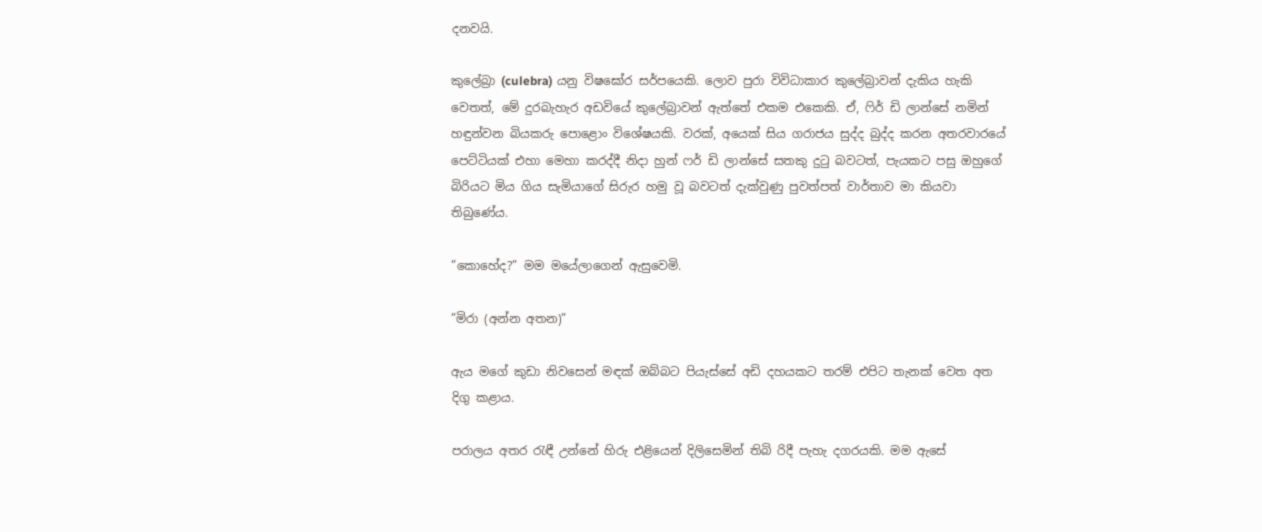දනවයි.

කුලේබ්‍රා (culebra) යනු විෂඝෝර සර්පයෙකි. ලොව පුරා විවිධාකාර කුලේබ්‍රාවන් දැකිය හැකි වෙතත්, මේ දුරබැහැර අඩවියේ කුලේබ්‍රාවන් ඇත්තේ එකම එකෙකි. ඒ, ෆිර් ඩි ලාන්සේ නමින් හඳුන්වන බියකරු පොළොං විශේෂයකි. වරක්, අයෙක් සිය ගරාජය සුද්ද බුද්ද කරන අතරවාරයේ පෙට්ටියක් එහා මෙහා කරද්දී නිදා හුන් ෆර් ඩි ලාන්සේ සතකු දුටු බවටත්, පැයකට පසු ඔහුගේ බිරියට මිය ගිය සැමියාගේ සිරුර හමු වූ බවටත් දැක්වුණු පුවත්පත් වාර්තාව මා කියවා තිබුණේය.

”කොහේද?” මම මයේලාගෙන් ඇසුවෙමි.

”මිරා (අන්න අතන)”

ඇය මගේ කුඩා නිවසෙන් මඳක් ඔබ්බට පියැස්සේ අඩි දහයකට තරම් එපිට තැනක් වෙත අත දිගු කළාය.

පරාලය අතර රැඳී උන්නේ හිරු එළියෙන් දිලිසෙමින් තිබි රිදී පැහැ දගරයකි. මම ඇසේ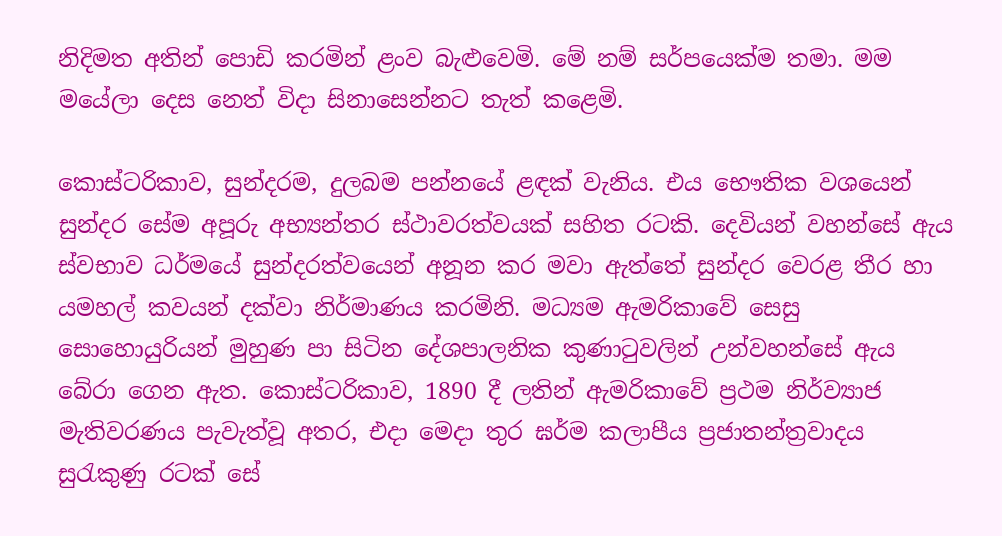නිදිමත අතින් පොඩි කරමින් ළංව බැළුවෙමි. මේ නම් සර්පයෙක්ම තමා. මම මයේලා දෙස නෙත් විදා සිනාසෙන්නට තැත් කළෙමි.

කොස්ටරිකාව, සුන්දරම, දුලබම පන්නයේ ළඳක් වැනිය. එය භෞතික වශයෙන් සුන්දර සේම අපූරු අභ්‍යන්තර ස්ථාවරත්වයක් සහිත රටකි. දෙවියන් වහන්සේ ඇය ස්වභාව ධර්මයේ සුන්දරත්වයෙන් අනූන කර මවා ඇත්තේ සුන්දර වෙරළ තීර හා යමහල් කවයන් දක්වා නිර්මාණය කරමිනි. මධ්‍යම ඇමරිකාවේ සෙසු සොහොයුරියන් මුහුණ පා සිටින දේශපාලනික කුණාටුවලින් උන්වහන්සේ ඇය බේරා ගෙන ඇත. කොස්ටරිකාව, 1890 දී ලතින් ඇමරිකාවේ ප්‍රථම නිර්ව්‍යාජ මැතිවරණය පැවැත්වූ අතර, එදා මෙදා තුර ඝර්ම කලාපීය ප්‍රජාතන්ත්‍රවාදය සුරැකුණු රටක් සේ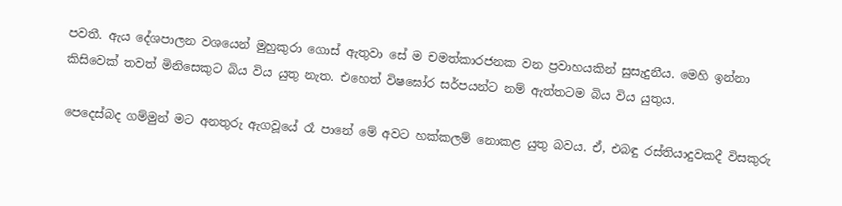පවතී. ඇය දේශපාලන වශයෙන් මුහුකුරා ගොස් ඇතුවා සේ ම චමත්කාරජනක වන ප්‍රවාහයකින් සුසැදුනීය. මෙහි ඉන්නා කිසිවෙක් තවත් මිනිසෙකුට බිය විය යුතු නැත. එහෙත් විෂඝෝර සර්පයන්ට නම් ඇත්තටම බිය විය යුතුය.

පෙදෙස්බද ගම්මුන් මට අනතුරු ඇගවූයේ රෑ පානේ මේ අවට හක්කලම් නොකළ යුතු බවය. ඒ, එබඳු රස්තියාදුවකදී විසකුරු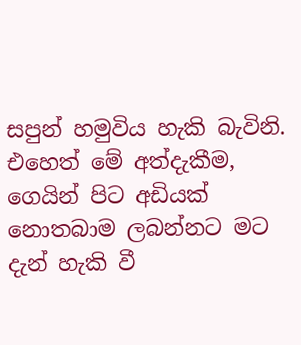සපුන් හමුවිය හැකි බැවිනි. එහෙත් මේ අත්දැකීම, ගෙයින් පිට අඩියක් නොතබාම ලබන්නට මට දැන් හැකි වී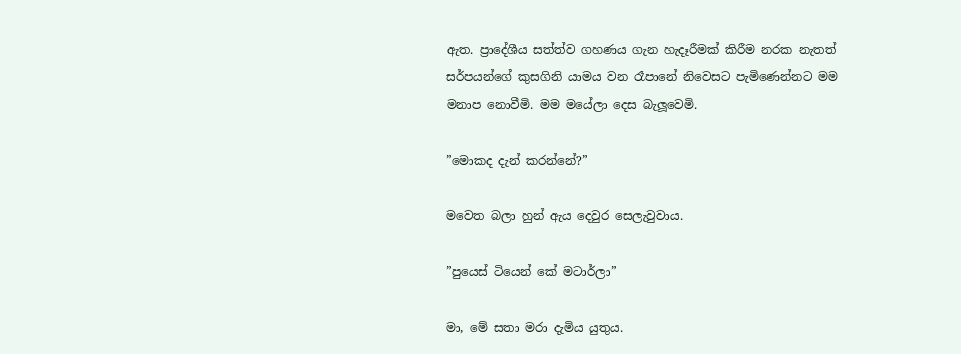ඇත. ප්‍රාදේශීය සත්ත්ව ගහණය ගැන හැදෑරීමක් කිරීම නරක නැතත් සර්පයන්ගේ කුසගිනි යාමය වන රෑපානේ නිවෙසට පැමිණෙන්නට මම මනාප නොවීමි. මම මයේලා දෙස බැලූවෙමි.

”මොකද දැන් කරන්නේ?”

මවෙත බලා හුන් ඇය දෙවුර සෙලැවුවාය.

”පුයෙස් ටියෙන් කේ මටාර්ලා”

මා, මේ සතා මරා දැමිය යුතුය.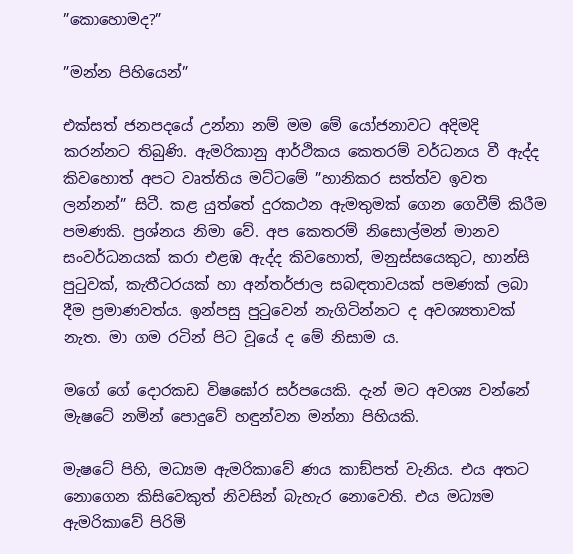”කොහොමද?”

”මන්න පිහියෙන්”

එක්සත් ජනපදයේ උන්නා නම් මම මේ යෝජනාවට අදිමදි කරන්නට තිබුණි. ඇමරිකානු ආර්ථිකය කෙතරම් වර්ධනය වී ඇද්ද කිවහොත් අපට වෘත්තිය මට්ටමේ ”හානිකර සත්ත්ව ඉවත ලන්නන්” සිටී. කළ යුත්තේ දුරකථන ඇමතුමක් ගෙන ගෙවීම් කිරීම පමණකි. ප්‍රශ්නය නිමා වේ. අප කෙතරම් නිසොල්මන් මානව සංවර්ධනයක් කරා එළඹ ඇද්ද කිවහොත්, මනුස්සයෙකුට, හාන්සි පුටුවක්, කැතීටරයක් හා අන්තර්ජාල සබඳතාවයක් පමණක් ලබා දීම ප්‍රමාණවත්ය. ඉන්පසු පුටුවෙන් නැගිටින්නට ද අවශ්‍යතාවක් නැත. මා ගම රටින් පිට වූයේ ද මේ නිසාම ය.

මගේ ගේ දොරකඩ විෂඝෝර සර්පයෙකි. දැන් මට අවශ්‍ය වන්නේ මැෂටේ නමින් පොදුවේ හඳුන්වන මන්නා පිහියකි.

මැෂටේ පිහි, මධ්‍යම ඇමරිකාවේ ණය කාඞ්පත් වැනිය. එය අතට නොගෙන කිසිවෙකුත් නිවසින් බැහැර නොවෙති. එය මධ්‍යම ඇමරිකාවේ පිරිමි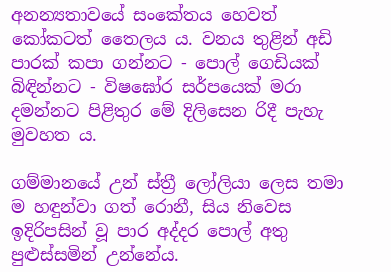අනන්‍යතාවයේ සංකේතය හෙවත් කෝකටත් තෛලය ය. වනය තුළින් අඩි පාරක් කපා ගන්නට - පොල් ගෙඩියක් බිඳින්නට - විෂඝෝර සර්පයෙක් මරා දමන්නට පිළිතුර මේ දිලිසෙන රිදී පැහැ මුවහත ය.

ගම්මානයේ උන් ස්ත්‍රී ලෝලියා ලෙස තමා ම හඳුන්වා ගත් රොනී, සිය නිවෙස ඉදිරිපසින් වූ පාර අද්දර පොල් අතු පුළුස්සමින් උන්නේය.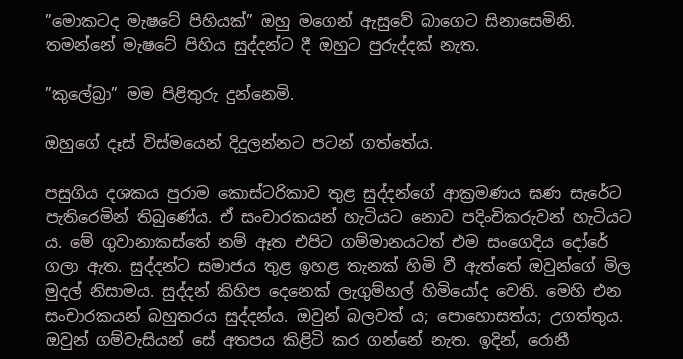”මොකටද මැෂටේ පිහියක්” ඔහු මගෙන් ඇසුවේ බාගෙට සිනාසෙමිනි. තමන්නේ මැෂටේ පිහිය සුද්දන්ට දී ඔහුට පුරුද්දක් නැත.

”කුලේබ්‍රා” මම පිළිතුරු දුන්නෙමි.

ඔහුගේ දෑස් විස්මයෙන් දිදුලන්නට පටන් ගත්තේය.

පසුගිය දශකය පුරාම කොස්ටරිකාව තුළ සුද්දන්ගේ ආක්‍රමණය ඝණ සැරේට පැතිරෙමින් තිබුණේය. ඒ සංචාරකයන් හැටියට නොව පදිංචිකරුවන් හැටියට ය. මේ ගුවානාකස්තේ නම් ඈත එපිට ගම්මානයටත් එම සංගෙදිය දෝරේ ගලා ඇත. සුද්දන්ට සමාජය තුළ ඉහළ තැනක් හිමි වී ඇත්තේ ඔවුන්ගේ මිල මුදල් නිසාමය. සුද්දන් කිහිප දෙනෙක් ලැගුම්හල් හිමියෝද වෙති. මෙහි එන සංචාරකයන් බහුතරය සුද්දන්ය. ඔවුන් බලවත් ය; පොහොසත්ය; උගත්තුය. ඔවුන් ගම්වැසියන් සේ අතපය කිළිටි කර ගන්නේ නැත. ඉදින්, රොනී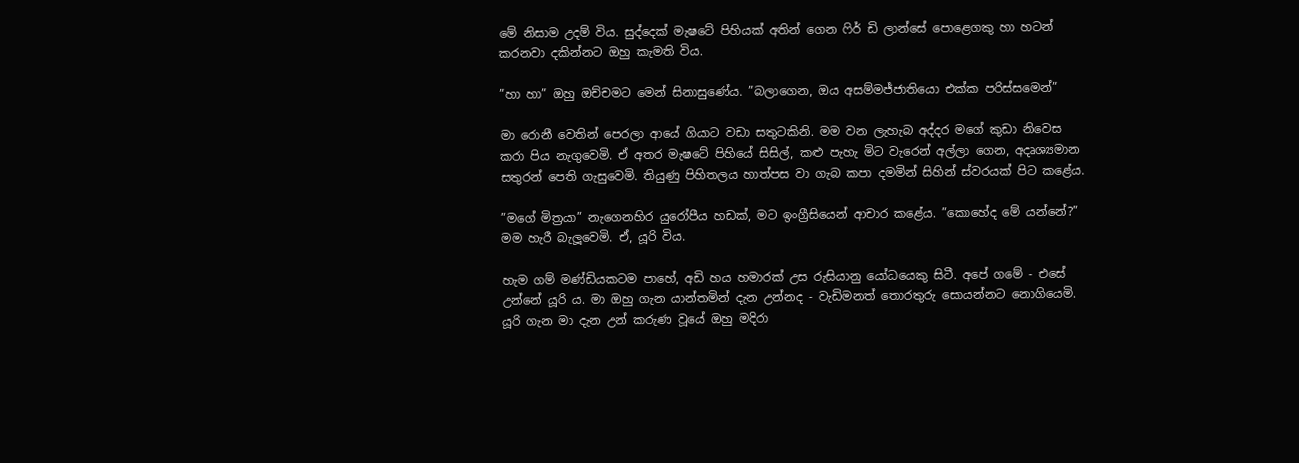මේ නිසාම උදම් විය. සුද්දෙක් මැෂටේ පිහියක් අතින් ගෙන ෆිර් ඩි ලාන්සේ පොළෙගකු හා හටන් කරනවා දකින්නට ඔහු කැමති විය.

”හා හා” ඔහු ඔච්චමට මෙන් සිනාසුණේය. ”බලාගෙන, ඔය අසම්මජ්ජාතියො එක්ක පරිස්සමෙන්”

මා රොනී වෙතින් පෙරලා ආයේ ගියාට වඩා සතුටකිනි. මම වන ලැහැබ අද්දර මගේ කුඩා නිවෙස කරා පිය නැගුවෙමි. ඒ අතර මැෂටේ පිහියේ සිසිල්, කළු පැහැ මිට වැරෙන් අල්ලා ගෙන, අදෘශ්‍යමාන සතුරන් පෙති ගැසුවෙමි. තියුණු පිහිතලය හාත්පස වා ගැබ කපා දමමින් සිහින් ස්වරයක් පිට කළේය.

”මගේ මිත්‍රයා” නැගෙනහිර යුරෝපීය හඩක්, මට ඉංග්‍රීසියෙන් ආචාර කළේය. ”කොහේද මේ යන්නේ?” මම හැරී බැලූවෙමි. ඒ, යූරි විය.

හැම ගම් මණ්ඩියකටම පාහේ, අඩි හය හමාරක් උස රුසියානු යෝධයෙකු සිටී. අපේ ගමේ - එසේ උන්නේ යූරි ය. මා ඔහු ගැන යාන්තමින් දැන උන්නද - වැඩිමනත් තොරතුරු සොයන්නට නොගියෙමි. යූරි ගැන මා දැන උන් කරුණ වූයේ ඔහු මදිරා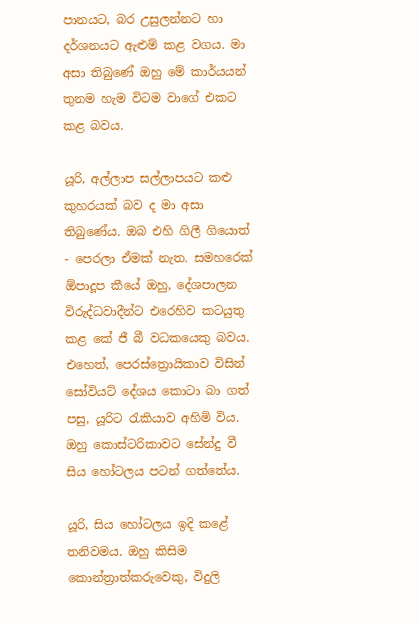පානයට, බර උසුලන්නට හා දර්ශනයට ඇළුම් කළ වගය. මා අසා තිබුණේ ඔහු මේ කාර්යයන් තුනම හැම විටම වාගේ එකට කළ බවය.

යූරි, අල්ලාප සල්ලාපයට කළු කුහරයක් බව ද මා අසා තිබුණේය. ඔබ එහි ගිලී ගියොත් - පෙරලා ඒමක් නැත. සමහරෙක් ඕපාදූප කීයේ ඔහු, දේශපාලන විරුද්ධවාදීන්ට එරෙහිව කටයුතු කළ කේ ජී බී වධකයෙකු බවය. එහෙත්, පෙරස්ත්‍රොයිකාව විසින් සෝවියට් දේශය කොටා බා ගත් පසු, යූරිට රැකියාව අහිමි විය. ඔහු කොස්ටරිකාවට සේන්දු වී සිය හෝටලය පටන් ගත්තේය.

යූරි, සිය හෝටලය ඉදි කළේ තනිවමය. ඔහු කිසිම කොන්ත්‍රාත්කරුවෙකු, විදුලි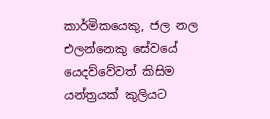කාර්මිකයෙකු, ජල නල එලන්නෙකු සේවයේ යෙදව්වේවත් කිසිම යන්ත්‍රයක් කුලියට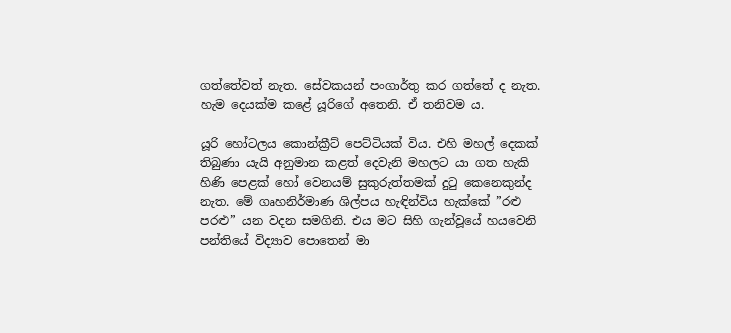ගත්තේවත් නැත. සේවකයන් පංගාර්තු කර ගත්තේ ද නැත. හැම දෙයක්ම කළේ යූරිගේ අතෙනි. ඒ තනිවම ය.

යූරි හෝටලය කොන්ක්‍රීට් පෙට්ටියක් විය. එහි මහල් දෙකක් තිබුණා යැයි අනුමාන කළත් දෙවැනි මහලට යා ගත හැකි හිණි පෙළක් හෝ වෙනයම් සුකුරුත්තමක් දුටු කෙනෙකුන්ද නැත. මේ ගෘහනිර්මාණ ශිල්පය හැඳින්විය හැක්කේ ”රළු පරළු” යන වදන සමගිනි. එය මට සිහි ගැන්වූයේ හයවෙනි පන්තියේ විද්‍යාව පොතෙන් මා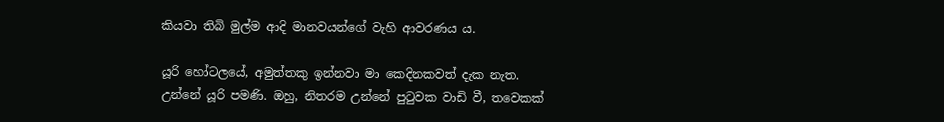කියවා තිබි මුල්ම ආදි මානවයන්ගේ වැහි ආවරණය ය.

යූරි හෝටලයේ, අමුත්තකු ඉන්නවා මා කෙදිනකවත් දැක නැත. උන්නේ යූරි පමණි. ඔහු, නිතරම උන්නේ පුටුවක වාඩි වී, තවෙකක්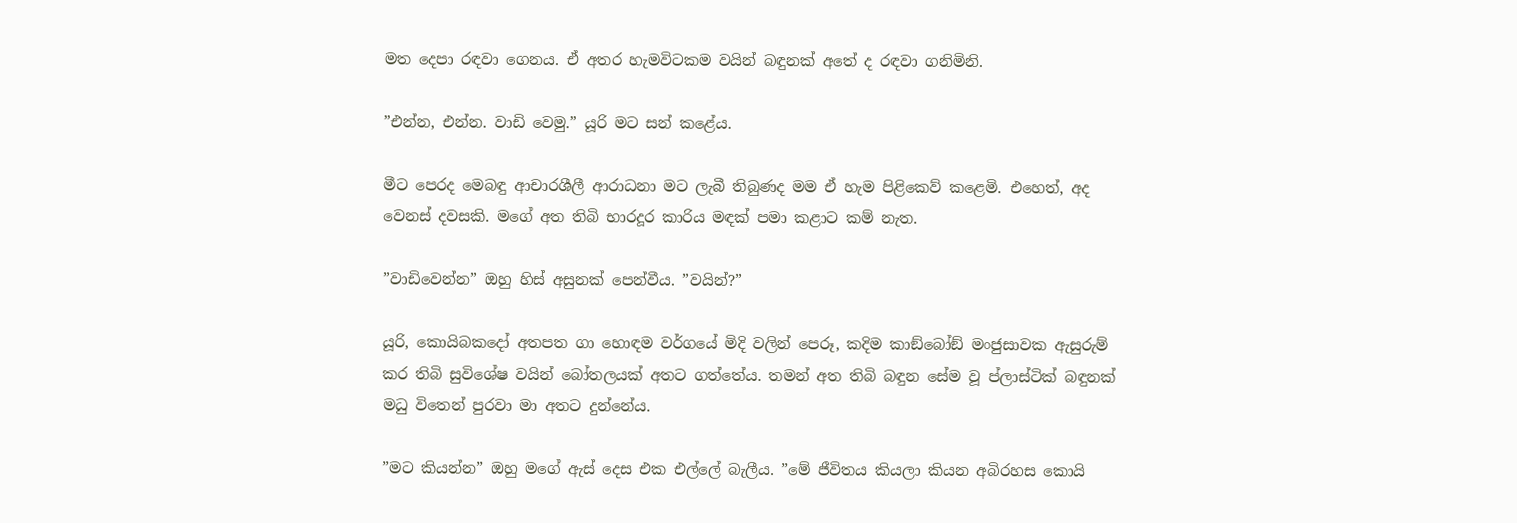මත දෙපා රඳවා ගෙනය. ඒ අතර හැමවිටකම වයින් බඳුනක් අතේ ද රඳවා ගනිමිනි.

”එන්න, එන්න. වාඩි වෙමු.” යූරි මට සන් කළේය.

මීට පෙරද මෙබඳු ආචාරශීලී ආරාධනා මට ලැබී තිබුණද මම ඒ හැම පිළිකෙව් කළෙමි. එහෙත්, අද වෙනස් දවසකි. මගේ අත තිබි භාරදූර කාරිය මඳක් පමා කළාට කම් නැත.

”වාඩිවෙන්න” ඔහු හිස් අසුනක් පෙන්වීය. ”වයින්?”

යූරි, කොයිබකදෝ අතපත ගා හොඳම වර්ගයේ මිදි වලින් පෙරූ, කදිම කාඞ්බෝඞ් මංජුසාවක ඇසුරුම් කර තිබි සුවිශේෂ වයින් බෝතලයක් අතට ගත්තේය. තමන් අත තිබි බඳුන සේම වූ ප්ලාස්ටික් බඳුනක් මධු විතෙන් පුරවා මා අතට දුන්නේය.

”මට කියන්න” ඔහු මගේ ඇස් දෙස එක එල්ලේ බැලීය. ”මේ ජීවිතය කියලා කියන අබිරහස කොයි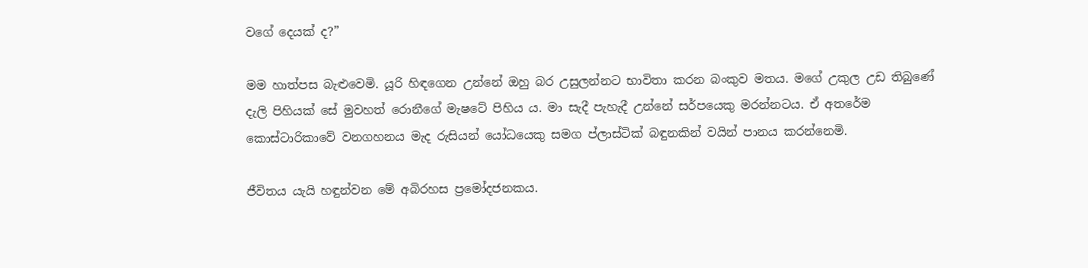වගේ දෙයක් ද?”

මම හාත්පස බැළුවෙමි. යූරි හිඳගෙන උන්නේ ඔහු බර උසුලන්නට භාවිතා කරන බංකුව මතය. මගේ උකුල උඩ තිබුණේ දැලි පිහියක් සේ මුවහත් රොනීගේ මැෂටේ පිහිය ය. මා සැදී පැහැදී උන්නේ සර්පයෙකු මරන්නටය. ඒ අතරේම කොස්ටාරිකාවේ වනගහනය මැද රුසියන් යෝධයෙකු සමග ප්ලාස්ටික් බඳුනකින් වයින් පානය කරන්නෙමි.

ජීවිතය යැයි හඳුන්වන මේ අබිරහස ප්‍රමෝදජනකය.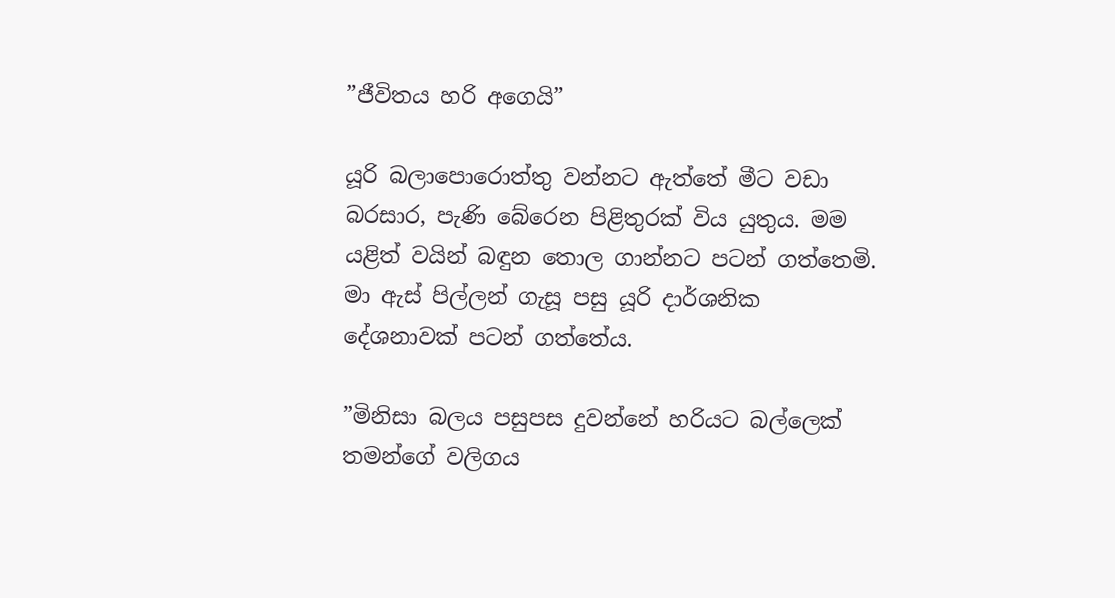”ජීවිතය හරි අගෙයි”

යූරි බලාපොරොත්තු වන්නට ඇත්තේ මීට වඩා බරසාර, පැණි බේරෙන පිළිතුරක් විය යුතුය. මම යළිත් වයින් බඳුන තොල ගාන්නට පටන් ගත්තෙමි. මා ඇස් පිල්ලන් ගැසූ පසු යූරි දාර්ශනික දේශනාවක් පටන් ගත්තේය.

”මිනිසා බලය පසුපස දුවන්නේ හරියට බල්ලෙක් තමන්ගේ වලිගය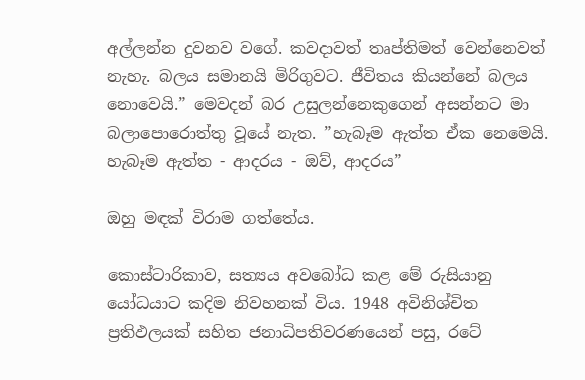අල්ලන්න දුවනව වගේ. කවදාවත් තෘප්තිමත් වෙන්නෙවත් නැහැ. බලය සමානයි මිරිගුවට. ජීවිතය කියන්නේ බලය නොවෙයි.” මෙවදන් බර උසුලන්නෙකුගෙන් අසන්නට මා බලාපොරොත්තු වූයේ නැත. ”හැබෑම ඇත්ත ඒක නෙමෙයි. හැබෑම ඇත්ත - ආදරය - ඔව්, ආදරය”

ඔහු මඳක් විරාම ගත්තේය.

කොස්ටාරිකාව, සත්‍යය අවබෝධ කළ මේ රුසියානු යෝධයාට කදිම නිවහනක් විය. 1948 අවිනිශ්චිත ප්‍රතිඵලයක් සහිත ජනාධිපතිවරණයෙන් පසු, රටේ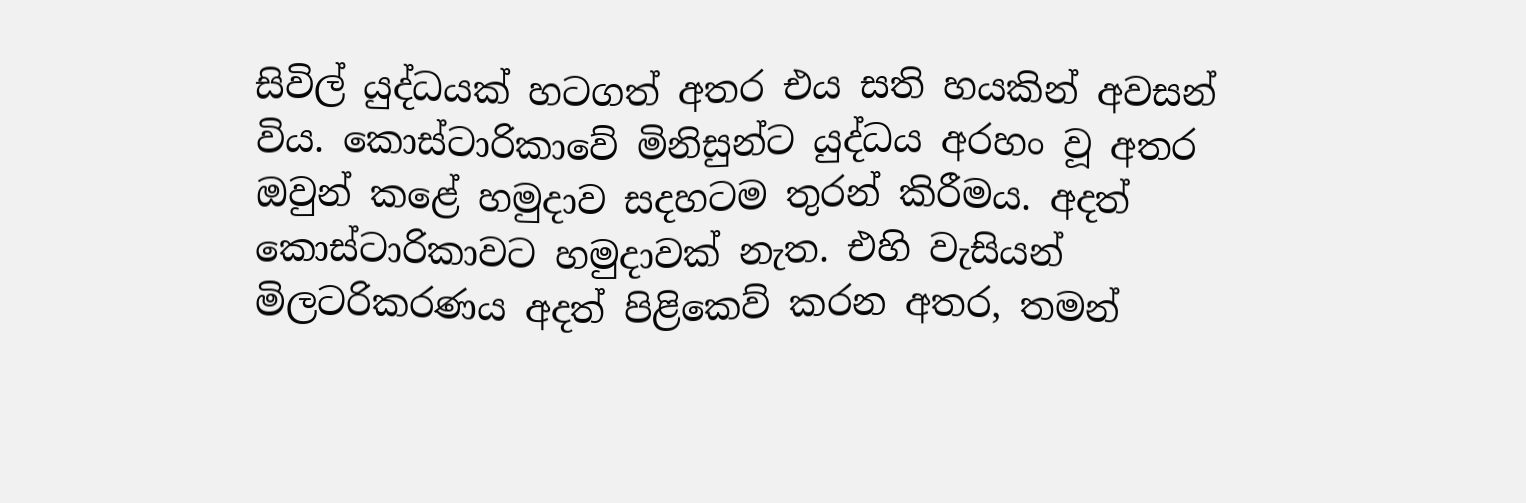සිවිල් යුද්ධයක් හටගත් අතර එය සති හයකින් අවසන් විය. කොස්ටාරිකාවේ මිනිසුන්ට යුද්ධය අරහං වූ අතර ඔවුන් කළේ හමුදාව සදහටම තුරන් කිරීමය. අදත් කොස්ටාරිකාවට හමුදාවක් නැත. එහි වැසියන් මිලටරිකරණය අදත් පිළිකෙව් කරන අතර, තමන්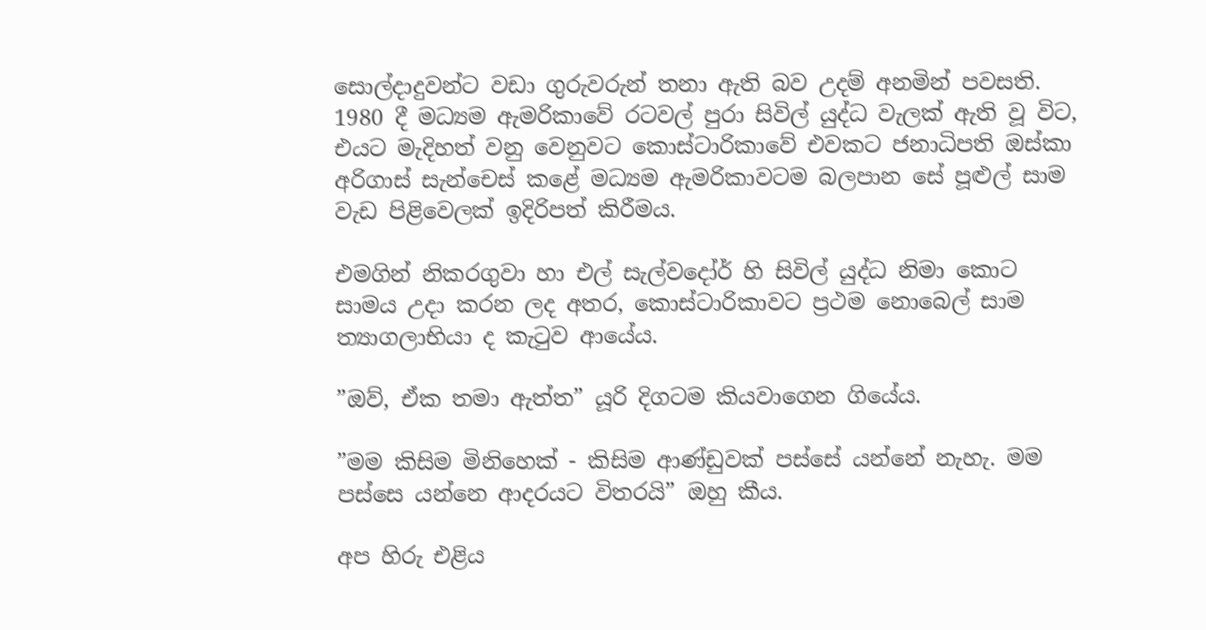සොල්දාදුවන්ට වඩා ගුරුවරුන් තනා ඇති බව උදම් අනමින් පවසති. 1980 දී මධ්‍යම ඇමරිකාවේ රටවල් පුරා සිවිල් යුද්ධ වැලක් ඇති වූ විට, එයට මැදිහත් වනු වෙනුවට කොස්ටාරිකාවේ එවකට ජනාධිපති ඔස්කා අරිගාස් සැන්චෙස් කළේ මධ්‍යම ඇමරිකාවටම බලපාන සේ පූළුල් සාම වැඩ පිළිවෙලක් ඉදිරිපත් කිරීමය.

එමගින් නිකරගුවා හා එල් සැල්වදෝර් හි සිවිල් යුද්ධ නිමා කොට සාමය උදා කරන ලද අතර, කොස්ටාරිකාවට ප්‍රථම නොබෙල් සාම ත්‍යාගලාභියා ද කැටුව ආයේය.

”ඔව්, ඒක තමා ඇත්ත” යූරි දිගටම කියවාගෙන ගියේය.

”මම කිසිම මිනිහෙක් - කිසිම ආණ්ඩුවක් පස්සේ යන්නේ නැහැ. මම පස්සෙ යන්නෙ ආදරයට විතරයි” ඔහු කීය.

අප හිරු එළිය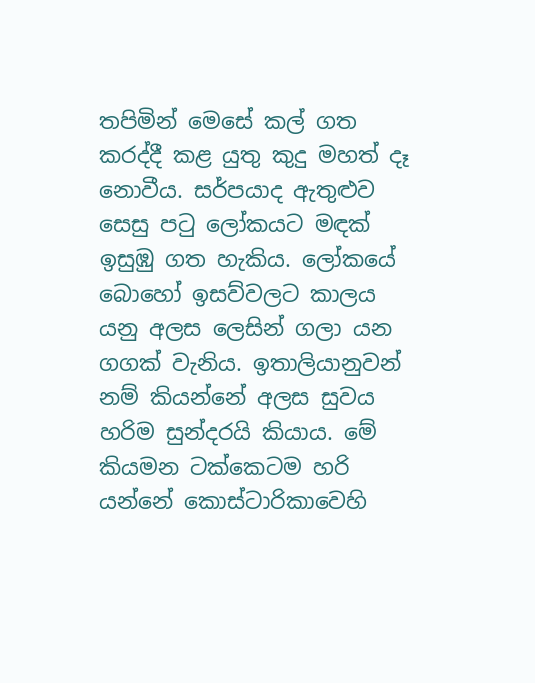තපිමින් මෙසේ කල් ගත කරද්දී කළ යුතු කුදු මහත් දෑ නොවීය. සර්පයාද ඇතුළුව සෙසු පටු ලෝකයට මඳක් ඉසුඹු ගත හැකිය. ලෝකයේ බොහෝ ඉසව්වලට කාලය යනු අලස ලෙසින් ගලා යන ගගක් වැනිය. ඉතාලියානුවන් නම් කියන්නේ අලස සුවය හරිම සුන්දරයි කියාය. මේ කියමන ටක්කෙටම හරි යන්නේ කොස්ටාරිකාවෙහි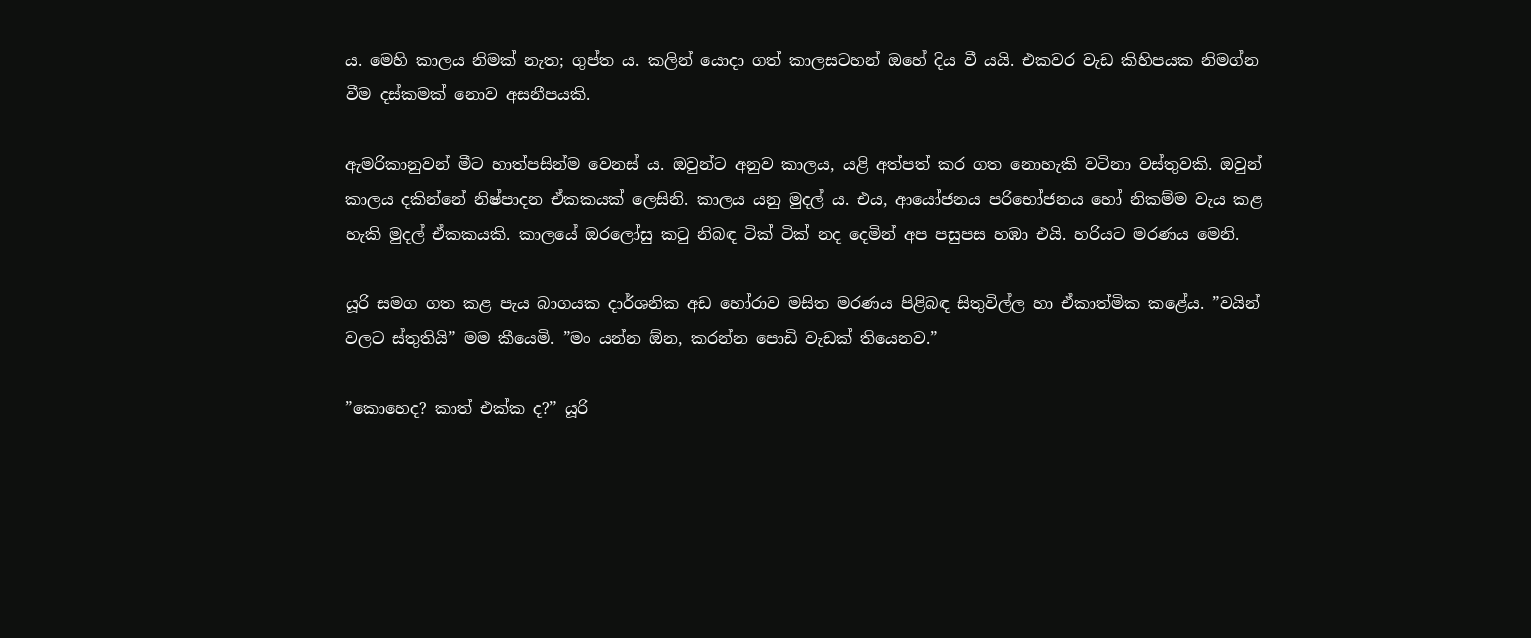ය. මෙහි කාලය නිමක් නැත; ගුප්ත ය. කලින් යොදා ගත් කාලසටහන් ඔහේ දිය වී යයි. එකවර වැඩ කිහිපයක නිමග්න වීම දස්කමක් නොව අසනීපයකි.

ඇමරිකානුවන් මීට හාත්පසින්ම වෙනස් ය. ඔවුන්ට අනුව කාලය, යළි අත්පත් කර ගත නොහැකි වටිනා වස්තුවකි. ඔවුන් කාලය දකින්නේ නිෂ්පාදන ඒකකයක් ලෙසිනි. කාලය යනු මුදල් ය. එය, ආයෝජනය පරිභෝජනය හෝ නිකම්ම වැය කළ හැකි මුදල් ඒකකයකි. කාලයේ ඔරලෝසු කටු නිබඳ ටික් ටික් නද දෙමින් අප පසුපස හඹා එයි. හරියට මරණය මෙනි.

යූරි සමග ගත කළ පැය බාගයක දාර්ශනික අඩ හෝරාව මසිත මරණය පිළිබඳ සිතුවිල්ල හා ඒකාත්මික කළේය. ”වයින් වලට ස්තුතියි” මම කීයෙමි. ”මං යන්න ඕන, කරන්න පොඩි වැඩක් තියෙනව.”

”කොහෙද? කාත් එක්ක ද?” යූරි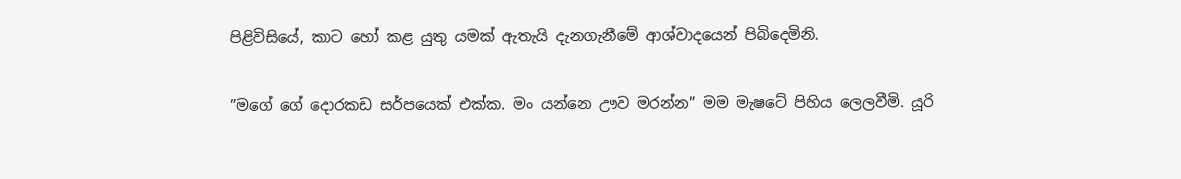පිළිවිසියේ, කාට හෝ කළ යුතු යමක් ඇතැයි දැනගැනීමේ ආශ්වාදයෙන් පිබිදෙමිනි.

”මගේ ගේ දොරකඩ සර්පයෙක් එක්ක. මං යන්නෙ ඌව මරන්න” මම මැෂටේ පිහිය ලෙලවීමි. යූරි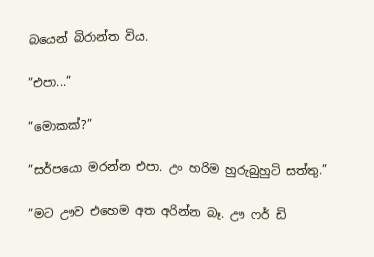බයෙන් බිරාන්ත විය.

”එපා...”

”මොකක්?”

”සර්පයො මරන්න එපා. උං හරිම හුරුබුහුටි සත්තු.”

”මට ඌව එහෙම අත අරින්න බෑ. ඌ ෆර් ඩි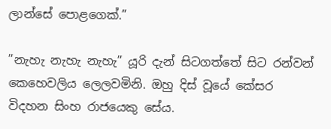ලාන්සේ පොළගෙක්.”

”නැහැ නැහැ නැහැ” යූරි දැන් සිටගත්තේ සිට රන්වන් කෙහෙවලිය ලෙලවමිනි. ඔහු දිස් වූයේ කේසර විදහන සිංහ රාජයෙකු සේය.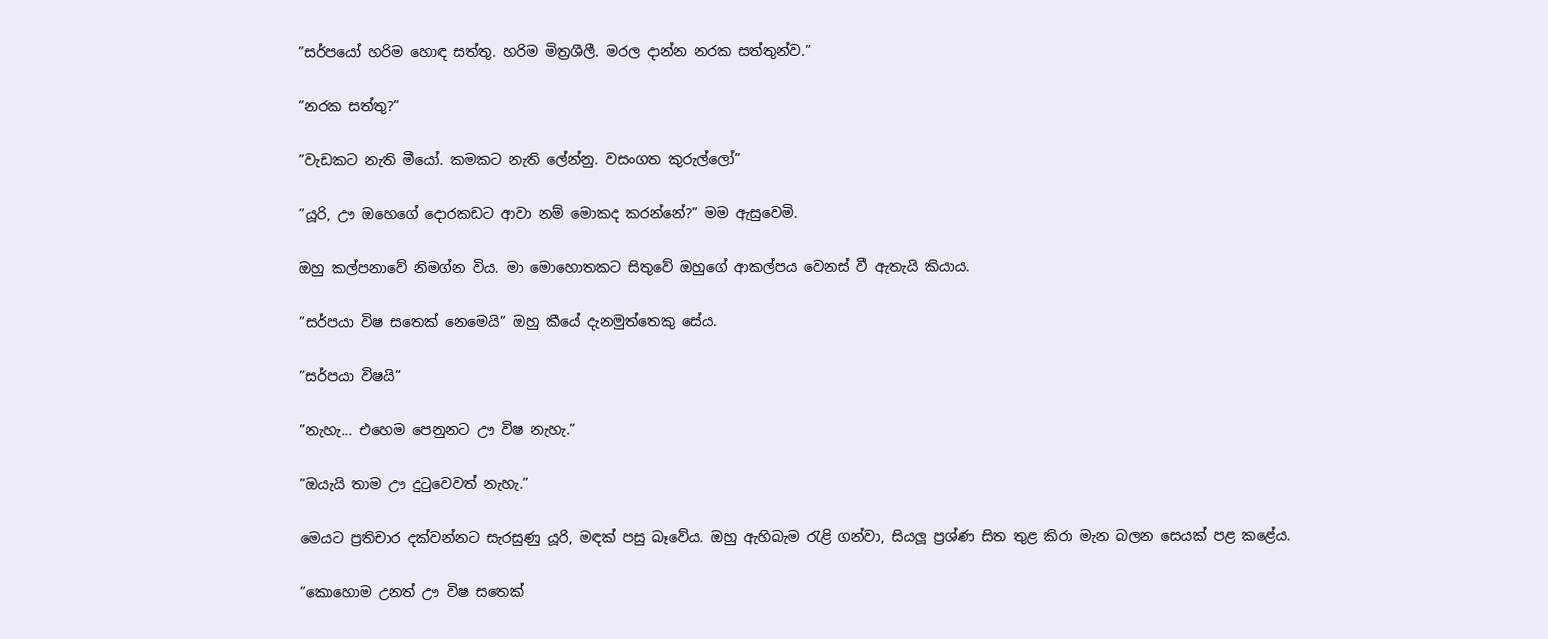”සර්පයෝ හරිම හොඳ සත්තු. හරිම මිත්‍රශීලී. මරල දාන්න නරක සත්තුන්ව.”

”නරක සත්තු?”

”වැඩකට නැති මීයෝ. කමකට නැති ලේන්නු. වසංගත කුරුල්ලෝ”

”යූරි, ඌ ඔහෙගේ දොරකඩට ආවා නම් මොකද කරන්නේ?” මම ඇසුවෙමි.

ඔහු කල්පනාවේ නිමග්න විය. මා මොහොතකට සිතුවේ ඔහුගේ ආකල්පය වෙනස් වී ඇතැයි කියාය.

”සර්පයා විෂ සතෙක් නෙමෙයි” ඔහු කීයේ දැනමුත්තෙකු සේය.

”සර්පයා විෂයි”

”නැහැ... එහෙම පෙනුනට ඌ විෂ නැහැ.”

”ඔයැයි තාම ඌ දුටුවෙවත් නැහැ.”

මෙයට ප්‍රතිචාර දක්වන්නට සැරසුණු යූරි, මඳක් පසු බෑවේය. ඔහු ඇහිබැම රැළි ගන්වා, සියලූ ප්‍රශ්ණ සිත තුළ කිරා මැන බලන සෙයක් පළ කළේය.

”කොහොම උනත් ඌ විෂ සතෙක්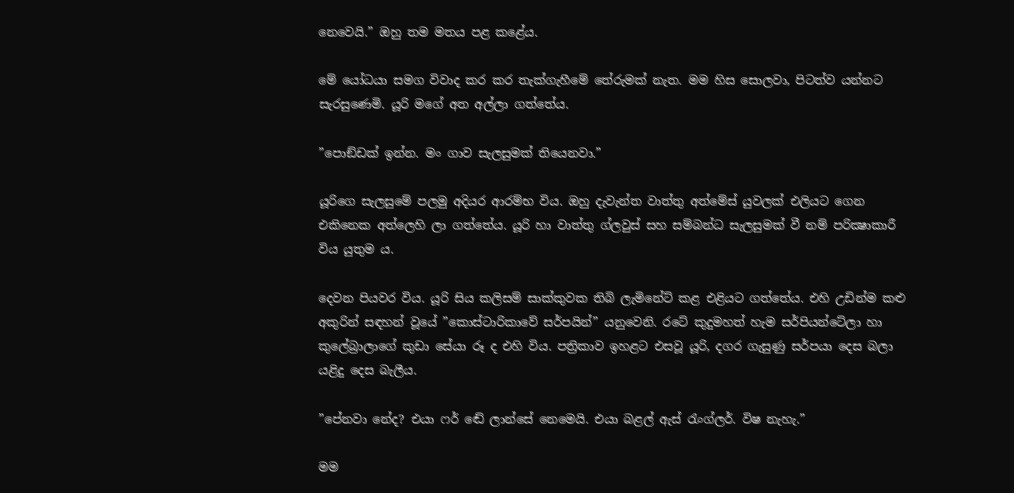නෙවෙයි.” ඔහු තම මතය පළ කළේය.

මේ යෝධයා සමග විවාද කර කර තැක්ගැහීමේ තේරුමක් නැත. මම හිස සොලවා, පිටත්ව යන්නට සැරසුණෙමි. යූරි මගේ අත අල්ලා ගත්තේය.

”පොඞ්ඩක් ඉන්න. මං ගාව සැලසුමක් තියෙනවා.”

යූරිගෙ සැලසුමේ පලමු අදියර ආරම්භ විය. ඔහු දැවැන්ත වාත්තු අත්මේස් යුවලක් එලියට ගෙන එකිනෙක අත්ලෙහි ලා ගත්තේය. යූරි හා වාත්තු ග්ලවුස් සහ සම්බන්ධ සැලසුමක් වී නම් පරික්‍ෂාකාරී විය යුතුම ය.

දෙවන පියවර විය. යූරි සිය කලිසම් සාක්කුවක තිබි ලැමිනේට් කළ එළියට ගත්තේය. එහි උඩින්ම කළු අකුරින් සඳහන් වූයේ ”කොස්ටාරිකාවේ සර්පයින්” යනුවෙනි. රටේ කුදුමහත් හැම සර්පියන්ටේලා හා කුලේබ්‍රාලාගේ කුඩා සේයා රූ ද එහි විය. පත්‍රිකාව ඉහළට එසවූ යූරි, දගර ගැසුණු සර්පයා දෙස බලා යළිදු දෙස බැලීය.

”පේනවා නේද? එයා ෆර් ඬේ ලාන්සේ නෙමෙයි. එයා බළල් ඇස් රැංග්ලර්. විෂ නැහැ.”

මම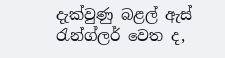දැක්වුණු බළල් ඇස් රැන්ග්ලර් වෙත ද,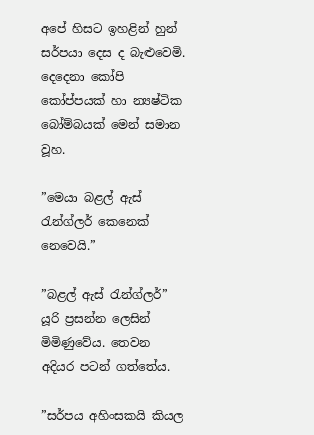අපේ හිසට ඉහළින් හුන් සර්පයා දෙස ද බැළුවෙමි. දෙදෙනා කෝපි කෝප්පයක් හා න්‍යෂ්ටික බෝම්බයක් මෙන් සමාන වූහ.

”මෙයා බළල් ඇස් රැන්ග්ලර් කෙනෙක් නෙවෙයි.”

”බළල් ඇස් රැන්ග්ලර්” යූරි ප්‍රසන්න ලෙසින් මිමිණුවේය. තෙවන අදියර පටන් ගත්තේය.

”සර්පය අහිංසකයි කියල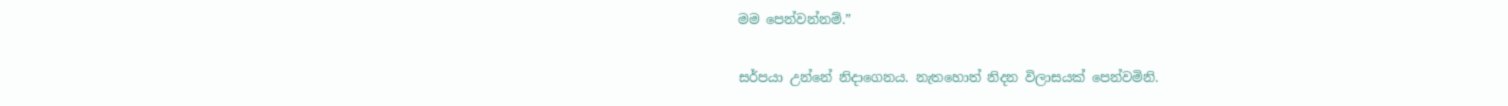මම පෙන්වන්නම්.”

සර්පයා උන්නේ නිදාගෙනය. නැතහොත් නිදන විලාසයක් පෙන්වමිනි.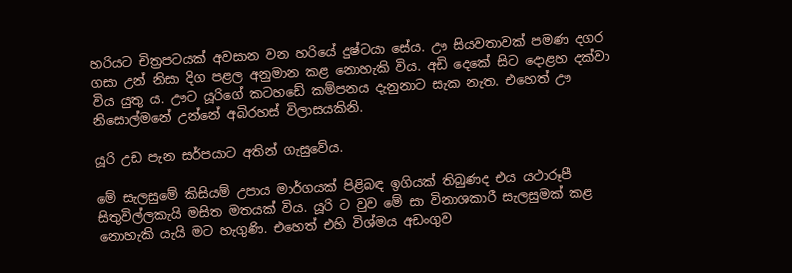හරියට චිත්‍රපටයක් අවසාන වන හරියේ දුෂ්ටයා සේය. ඌ සියවතාවක් පමණ දගර ගසා උන් නිසා දිග පළල අනුමාන කළ නොහැකි විය. අඩි දෙකේ සිට දොළහ දක්වා විය යුතු ය. ඌට යූරිගේ කටහ‍ඩේ කම්පනය දැනුනාට සැක නැත. එහෙත් ඌ නිසොල්මනේ උන්නේ අබිරහස් විලාසයකිනි.

යූරි උඩ පැන සර්පයාට අතින් ගැසුවේය.

මේ සැලසුමේ කිසියම් උපාය මාර්ගයක් පිළිබඳ ඉගියක් තිබුණද එය යථාරූපී සිතුවිල්ලකැයි මසිත මතයක් විය. යූරි ට වුව මේ සා විනාශකාරී සැලසුමක් කළ නොහැකි යැයි මට හැගුණි. එහෙත් එහි විශ්මය අඩංගුව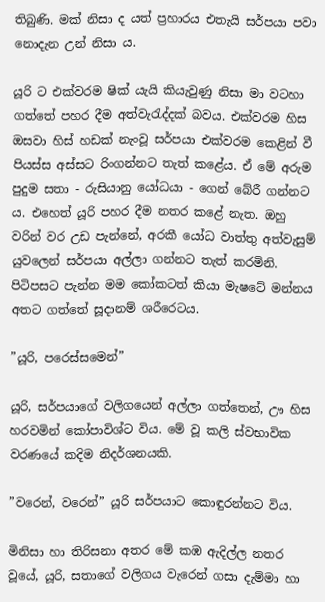තිබුණි. මක් නිසා ද යත් ප්‍රහාරය එතැයි සර්පයා පවා නොදැන උන් නිසා ය.

යූරි ට එක්වරම ෂික් යැයි කියැවුණු නිසා මා වටහා ගත්තේ පහර දීම අත්වැරැද්දක් බවය. එක්වරම හිස ඔසවා හිස් හඩක් නැංවූ සර්පයා එක්වරම කෙළින් වී පියස්ස අස්සට රිංගන්නට තැත් කළේය. ඒ මේ අරුම පුදුම සතා - රුසියානු යෝධයා - ගෙන් බේරී ගන්නට ය. එහෙත් යූරි පහර දීම නතර කළේ නැත. ඔහු වරින් වර උඩ පැන්නේ, අරකී යෝධ වාත්තු අත්වැසුම් යුවලෙන් සර්පයා අල්ලා ගන්නට තැත් කරමිනි. පිටිපසට පැන්න මම කෝකටත් කියා මැෂටේ මන්නය අතට ගත්තේ සූදානම් ශරීරෙටය.

”යූරි, පරෙස්සමෙන්”

යූරි, සර්පයාගේ වලිගයෙන් අල්ලා ගත්තෙන්, ඌ හිස හරවමින් කෝපාවිශ්ට විය. මේ වූ කලි ස්වභාවික වරණයේ කදිම නිදර්ශනයකි.

”වරෙන්, වරෙන්” යූරි සර්පයාට කොඳුරන්නට විය.

මිනිසා හා තිරිසනා අතර මේ කඹ ඇදිල්ල නතර වූයේ, යූරි, සතාගේ වලිගය වැරෙන් ගසා දැම්මා හා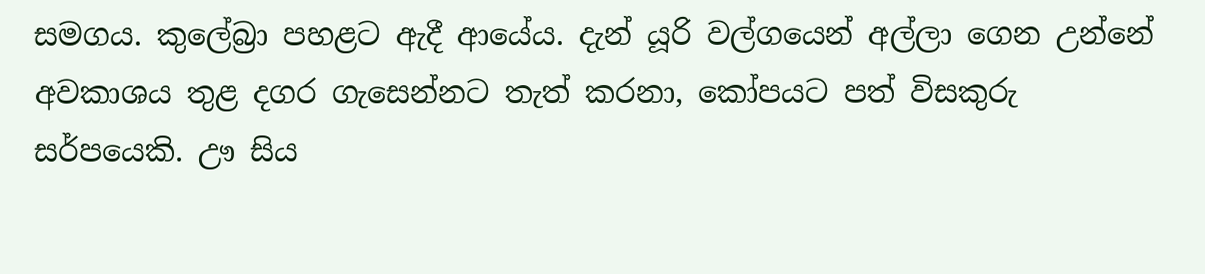සමගය. කුලේබ්‍රා පහළට ඇදී ආයේය. දැන් යූරි වල්ගයෙන් අල්ලා ගෙන උන්නේ අවකාශය තුළ දගර ගැසෙන්නට තැත් කරනා, කෝපයට පත් විසකුරු සර්පයෙකි. ඌ සිය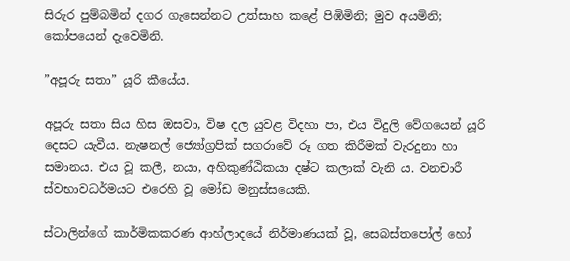සිරුර පුම්බමින් දගර ගැසෙන්නට උත්සාහ කළේ පිඹිමිනි; මුව අයමිනි; කෝපයෙන් දැවෙමිනි.

”අපූරු සතා” යූරි කීයේය.

අපූරු සතා සිය හිස ඔසවා, විෂ දල යුවළ විදහා පා, එය විදුලි වේගයෙන් යූරි දෙසට යැවීය. නැෂනල් ජ්‍යෝග්‍රපික් සගරාවේ රූ ගත කිරීමක් වැරදුනා හා සමානය. එය වූ කලී, නයා, අහිකුණ්ඨිකයා දෂ්ට කලාක් වැනි ය. වනචාරී ස්වභාවධර්මයට එරෙහි වූ මෝඩ මනුස්සයෙකි.

ස්ටාලින්ගේ කාර්මිකකරණ ආහ්ලාදයේ නිර්මාණයක් වූ, සෙබස්තපෝල් හෝ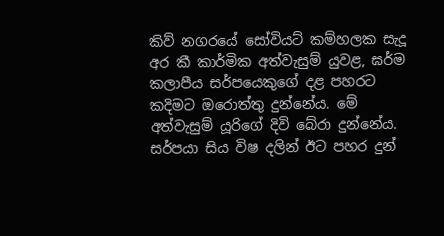කිව් නගරයේ සෝවියට් කම්හලක සැදූ අර කී කාර්මික අත්වැසුම් යුවළ, ඝර්ම කලාපීය සර්පයෙකුගේ දළ පහරට කදිමට ඔරොත්තු දුන්නේය. මේ අත්වැසුම් යූරිගේ දිවි බේරා දුන්නේය. සර්පයා සිය විෂ දලින් ඊට පහර දුන්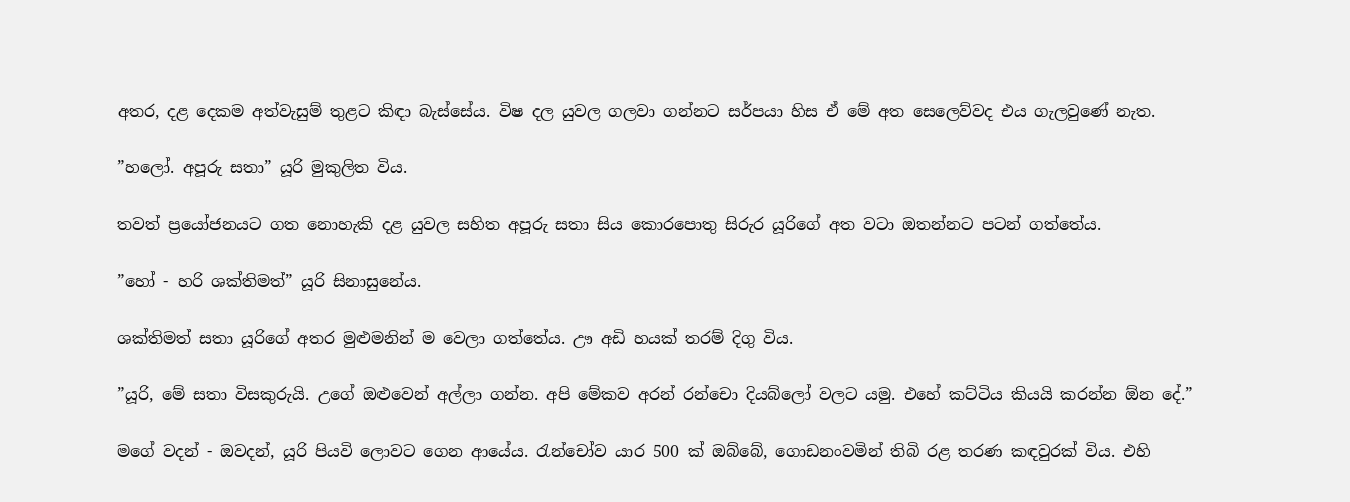අතර, දළ දෙකම අත්වැසුම් තුළට කිඳා බැස්සේය. විෂ දල යුවල ගලවා ගන්නට සර්පයා හිස ඒ මේ අත සෙලෙව්වද එය ගැලවුණේ නැත.

”හලෝ. අපූරු සතා” යූරි මුකුලිත විය.

තවත් ප්‍රයෝජනයට ගත නොහැකි දළ යුවල සහිත අපූරු සතා සිය කොරපොතු සිරුර යූරිගේ අත වටා ඔතන්නට පටන් ගත්තේය.

”හෝ - හරි ශක්තිමත්” යූරි සිනාසුනේය.

ශක්තිමත් සතා යූරිගේ අතර මුළුමනින් ම වෙලා ගත්තේය. ඌ අඩි හයක් තරම් දිගු විය.

”යූරි, මේ සතා විසකුරුයි. උගේ ඔළුවෙන් අල්ලා ගන්න. අපි මේකව අරන් රන්චො දියබ්ලෝ වලට යමු. එහේ කට්ටිය කියයි කරන්න ඕන දේ.”

මගේ වදන් - ඔවදන්, යූරි පියවි ලොවට ගෙන ආයේය. රැන්චෝව යාර 500 ක් ඔබ්බේ, ගොඩනංවමින් තිබි රළ තරණ කඳවුරක් විය. එහි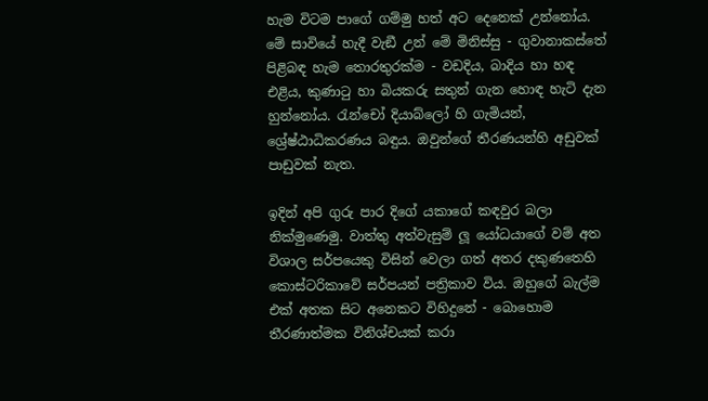හැම විටම පාගේ ගම්මු හත් අට දෙනෙක් උන්නෝය. මේ සාවියේ හැදී වැඞී උන් මේ මිනිස්සු - ගුවානාකස්තේ පිළිබඳ හැම තොරතුරක්ම - වඩදිය, බාදිය හා හඳ එළිය, කුණාටු හා බියකරු සතුන් ගැන හොඳ හැටි දැන හුන්නෝය. රැන්චෝ දියාබ්ලෝ හි ගැමියන්, ශ්‍රේෂ්ඨාධිකරණය බඳුය. ඔවුන්ගේ තීරණයන්හි අඩුවක් පාඩුවක් නැත.

ඉදින් අපි ගුරු පාර දිගේ යකාගේ කඳවුර බලා නික්මුණෙමු. වාත්තු අත්වැසුම් ලූ යෝධයාගේ වම් අත විශාල සර්පයෙකු විසින් වෙලා ගත් අතර දකුණතෙහි කොස්ටරිකාවේ සර්පයන් පත්‍රිකාව විය. ඔහුගේ බැල්ම එක් අතක සිට අනෙකට විහිදුනේ - බොහොම තීරණාත්මක විනිශ්චයක් කරා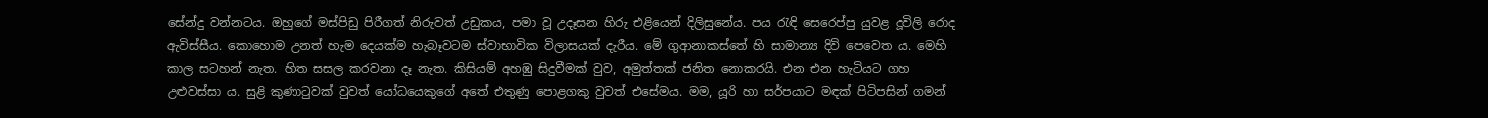සේන්දු වන්නටය. ඔහුගේ මස්පිඩු පිරීගත් නිරුවත් උඩුකය, පමා වූ උදෑසන හිරු එළියෙන් දිලිසුනේය. පය රැඳි සෙරෙප්පු යුවළ දූවිලි රොද ඇවිස්සීය. කොහොම උනත් හැම දෙයක්ම හැබෑවටම ස්වාභාවික විලාසයක් දැරීය. මේ ගුආනාකස්තේ හි සාමාන්‍ය දිවි පෙවෙත ය. මෙහි කාල සටහන් නැත. හිත සසල කරවනා දෑ නැත. කිසියම් අහඹු සිදුවීමක් වුව, අමුත්තක් ජනිත නොකරයි. එන එන හැටියට ගහ උළුවස්සා ය. සුළි කුණාටුවක් වුවත් යෝධයෙකුගේ අතේ එතුණු පොළගකු වුවත් එසේමය. මම, යූරි හා සර්පයාට මඳක් පිටිපසින් ගමන්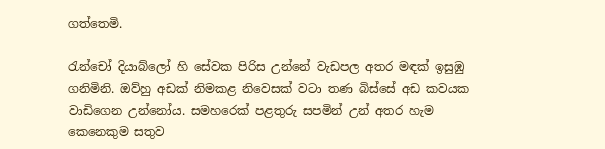ගත්තෙමි.

රැන්චෝ දියාබ්ලෝ හි සේවක පිරිස උන්නේ වැඩපල අතර මඳක් ඉසුඹු ගනිමිනි. ඔව්හු අඩක් නිමකළ නිවෙසක් වටා තණ බිස්සේ අඩ කවයක වාඩිගෙන උන්නෝය. සමහරෙක් පළතුරු සපමින් උන් අතර හැම කෙනෙකුම සතුව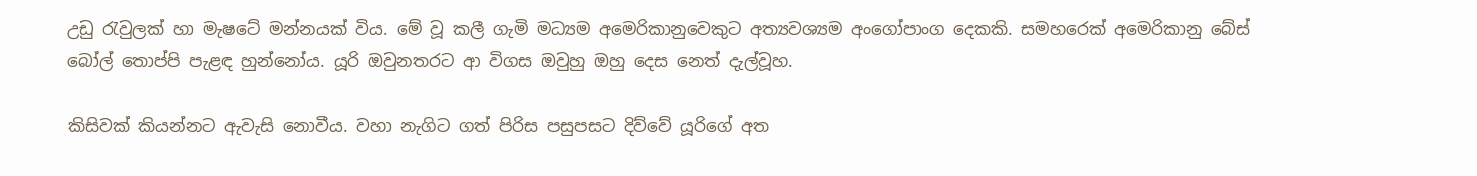උඩු රැවුලක් හා මැෂටේ මන්නයක් විය. මේ වූ කලී ගැමි මධ්‍යම අමෙරිකානුවෙකුට අත්‍යවශ්‍යම අංගෝපාංග දෙකකි. සමහරෙක් අමෙරිකානු බේස් බෝල් තොප්පි පැළඳ හුන්නෝය. යූරි ඔවුනතරට ආ විගස ඔවුහු ඔහු දෙස නෙත් දැල්වූහ.

කිසිවක් කියන්නට ඇවැසි නොවීය. වහා නැගිට ගත් පිරිස පසුපසට දිව්වේ යූරිගේ අත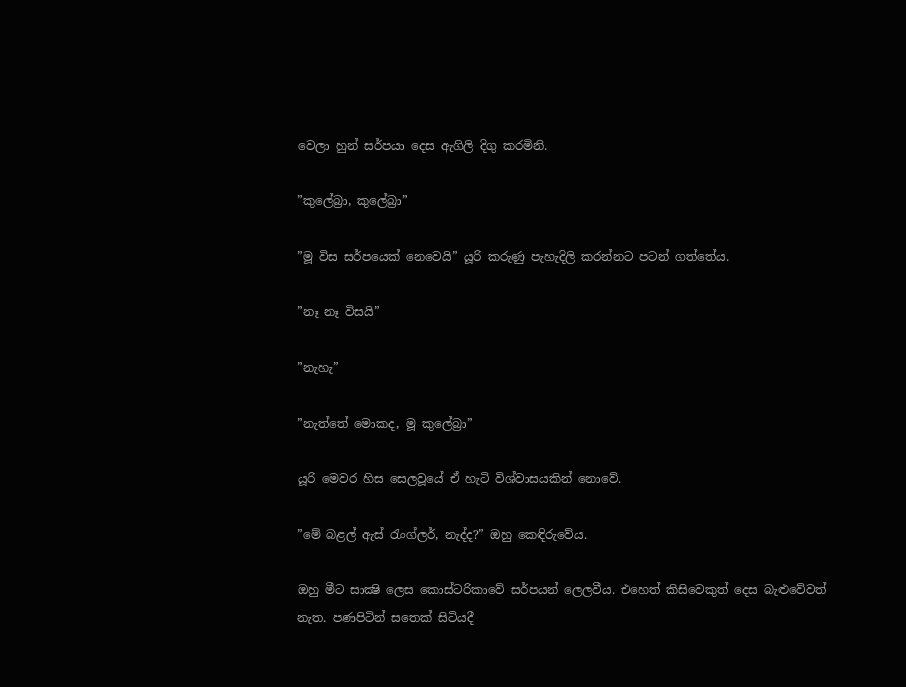වෙලා හුන් සර්පයා දෙස ඇගිලි දිගු කරමිනි.

”කුලේබ්‍රා, කුලේබ්‍රා”

”මූ විස සර්පයෙක් නෙවෙයි” යූරි කරුණු පැහැදිලි කරන්නට පටන් ගත්තේය.

”නෑ නෑ විසයි”

”නැහැ”

”නැත්තේ මොකද, මූ කුලේබ්‍රා”

යූරි මෙවර හිස සෙලවූයේ ඒ හැටි විශ්වාසයකින් නොවේ.

”මේ බළල් ඇස් රැංග්ලර්, නැද්ද?” ඔහු කෙඳිරුවේය.

ඔහු මීට සාක්‍ෂි ලෙස කොස්ටරිකාවේ සර්පයන් ලෙලවීය. එහෙත් කිසිවෙකුත් දෙස බැළුවේවත් නැත. පණපිටින් සතෙක් සිටියදී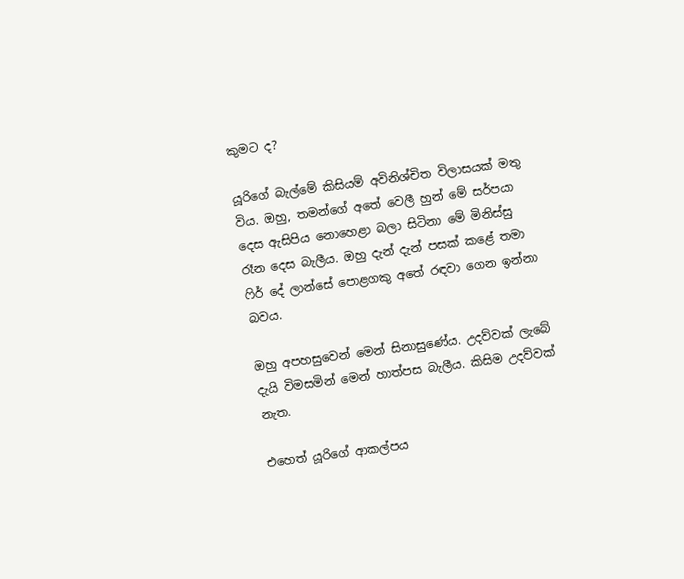කුමට ද?

යූරිගේ බැල්මේ කිසියම් අවිනිශ්චිත විලාසයක් මතු විය. ඔහු, තමන්ගේ අතේ වෙලී හුන් මේ සර්පයා දෙස ඇසිපිය නොහෙළා බලා සිටිනා මේ මිනිස්සු රෑන දෙස බැලීය. ඔහු දැන් දැන් පසක් කළේ තමා ෆිර් දේ ලාන්සේ පොළගකු අතේ රඳවා ගෙන ඉන්නා බවය.

ඔහු අපහසුවෙන් මෙන් සිනාසුණේය. උදව්වක් ලැබේ දැයි විමසමින් මෙන් හාත්පස බැලීය. කිසිම උදව්වක් නැත.

එහෙත් යූරිගේ ආකල්පය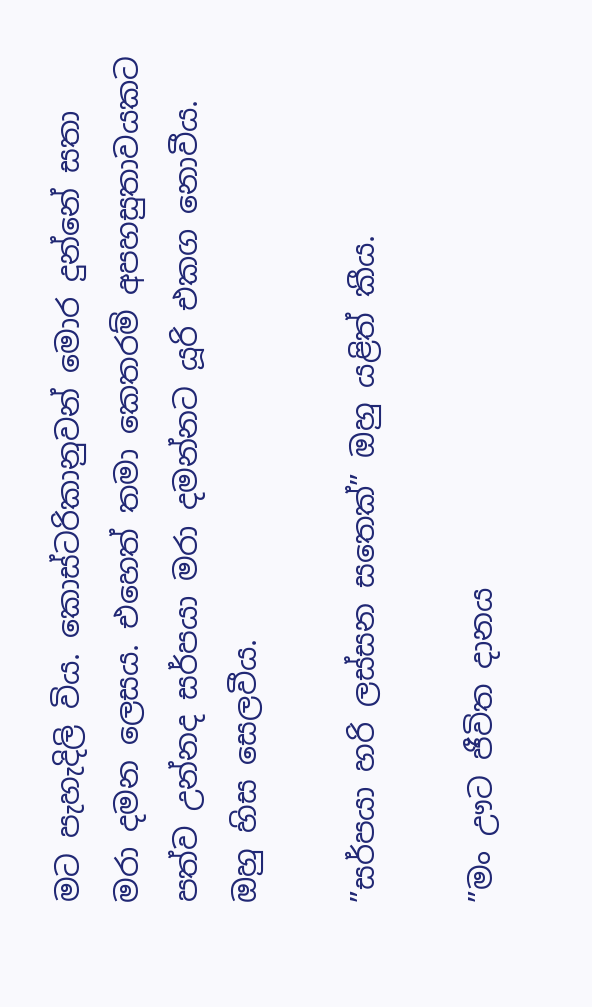මට පැහැදිලි විය. කොස්ටරිකානුවන් මොර දුන්නේ සතා මරා දමන ලෙසය. එහෙත් තමා කෙතරම් අපහසුතාවයකට පත්ව උන්නද සර්පයා මරා දමන්නට යූරි එකග නොවීය. ඔහු හිස සෙලවීය.

”සර්පයා හරි ලස්සන සතෙක්” ඔහු යළිත් කීය.

”මං ඌට ජීවිත දානය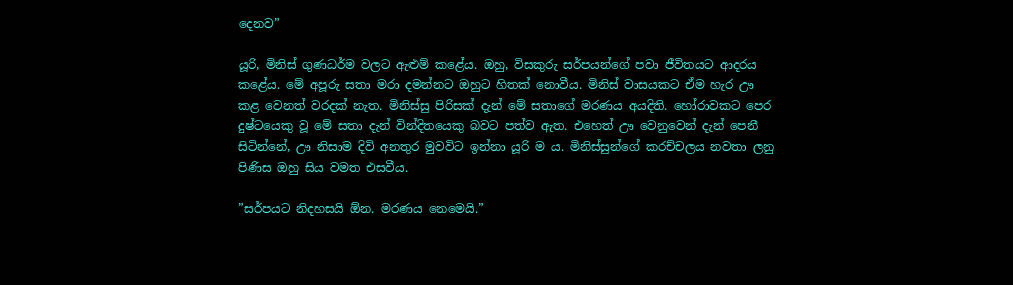දෙනව”

යූරි, මිනිස් ගුණධර්ම වලට ඇළුම් කළේය. ඔහු, විසකුරු සර්පයන්ගේ පවා ජීවිතයට ආදරය කළේය. මේ අපූරු සතා මරා දමන්නට ඔහුට හිතක් නොවීය. මිනිස් වාසයකට ඒම හැර ඌ කළ වෙනත් වරදක් නැත. මිනිස්සු පිරිසක් දැන් මේ සතාගේ මරණය අයදිති. හෝරාවකට පෙර දුෂ්ටයෙකු වූ මේ සතා දැන් වින්දිතයෙකු බවට පත්ව ඇත. එහෙත් ඌ වෙනුවෙන් දැන් පෙනී සිටින්නේ, ඌ නිසාම දිවි අනතුර මුවවිට ඉන්නා යූරි ම ය. මිනිස්සුන්ගේ කරච්චලය නවතා ලනු පිණිස ඔහු සිය වමත එසවීය.

”සර්පයට නිදහසයි ඕන. මරණය නෙමෙයි.”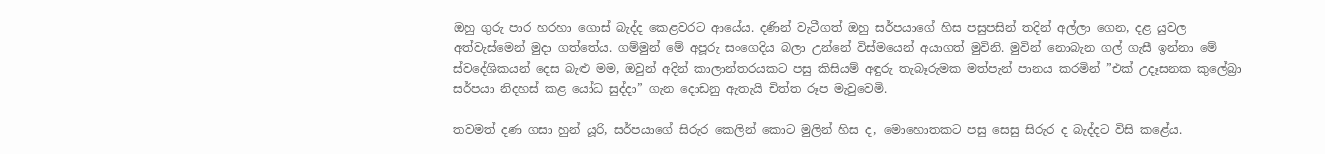ඔහු ගුරු පාර හරහා ගොස් බැද්ද කෙළවරට ආයේය. දණින් වැටීගත් ඔහු සර්පයාගේ හිස පසුපසින් තදින් අල්ලා ගෙන, දළ යුවල අත්වැස්මෙන් මුදා ගත්තේය. ගම්මුන් මේ අපූරු සංගෙදිය බලා උන්නේ විස්මයෙන් අයාගත් මුවිනි. මුවින් නොබැන ගල් ගැසී ඉන්නා මේ ස්වදේශිකයන් දෙස බැළු මම, ඔවුන් අදින් කාලාන්තරයකට පසු කිසියම් අඳුරු තැබෑරුමක මත්පැන් පානය කරමින් ”එක් උදෑසනක කුලේබ්‍රා සර්පයා නිදහස් කළ යෝධ සුද්දා” ගැන දොඩනු ඇතැයි චිත්ත රූප මැවුවෙමි.

තවමත් දණ ගසා හුන් යූරි, සර්පයාගේ සිරුර කෙලින් කොට මුලින් හිස ද, මොහොතකට පසු සෙසු සිරුර ද බැද්දට විසි කළේය.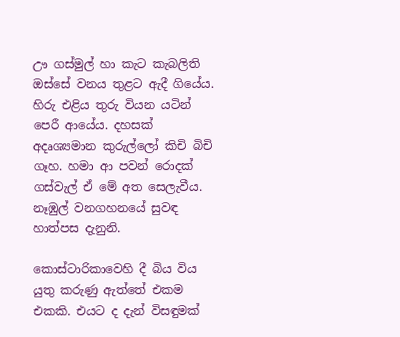ඌ ගස්මුල් හා කැට කැබලිති ඔස්සේ වනය තුළට ඇදී ගියේය. හිරු එළිය තුරු වියන යටින් පෙරී ආයේය. දහසක් අදෘශ්‍යමාන කුරුල්ලෝ කිචි බිචි ගෑහ. හමා ආ පවන් රොදක් ගස්වැල් ඒ මේ අත සෙලැවීය. නෑඹුල් වනගහනයේ සුවඳ හාත්පස දැනුනි.

කොස්ටාරිකාවෙහි දී බිය විය යුතු කරුණු ඇත්තේ එකම එකකි. එයට ද දැන් විසඳුමක්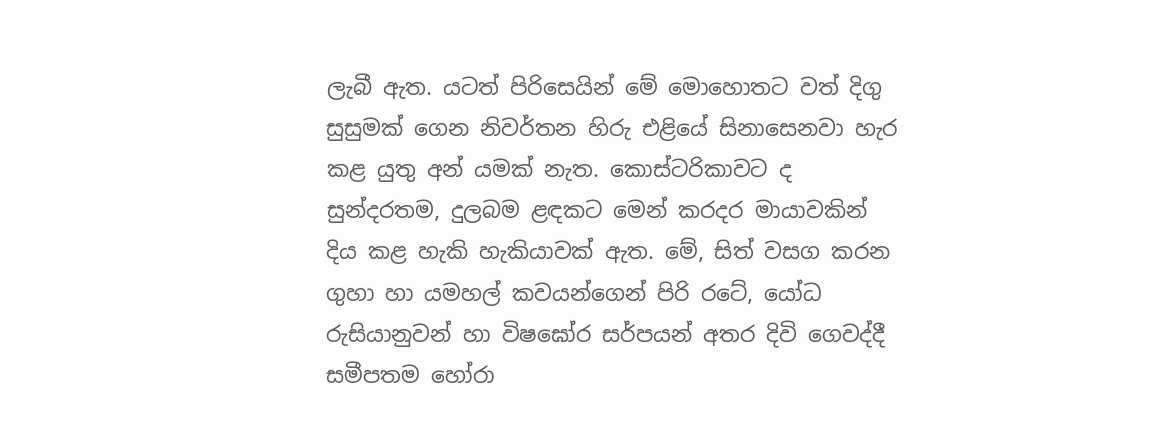ලැබී ඇත. යටත් පිරිසෙයින් මේ මොහොතට වත් දිගු සුසුමක් ගෙන නිවර්තන හිරු එළියේ සිනාසෙනවා හැර කළ යුතු අන් යමක් නැත. කොස්ටරිකාවට ද සුන්දරතම, දුලබම ළඳකට මෙන් කරදර මායාවකින් දිය කළ හැකි හැකියාවක් ඇත. මේ, සිත් වසග කරන ගුහා හා යමහල් කවයන්ගෙන් පිරි රටේ, යෝධ රුසියානුවන් හා විෂඝෝර සර්පයන් අතර දිවි ගෙවද්දී සමීපතම හෝරා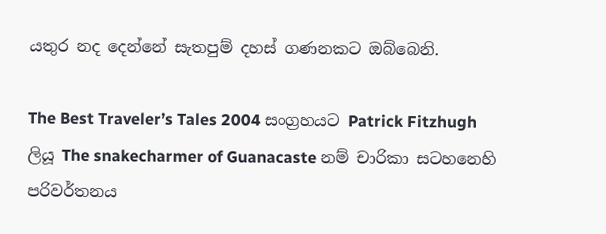යතුර නද දෙන්නේ සැතපුම් දහස් ගණනකට ඔබ්බෙනි.

The Best Traveler’s Tales 2004 සංග්‍රහයට Patrick Fitzhugh ලියූ The snakecharmer of Guanacaste නම් චාරිකා සටහනෙහි පරිවර්තනය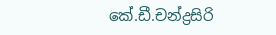කේ.ඩී.චන්ද්‍රසිරි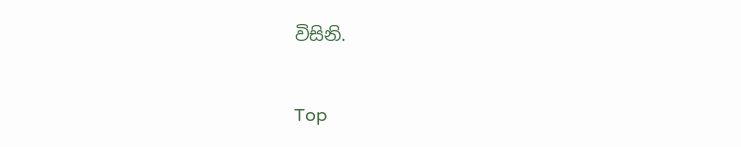විසිනි.

Top